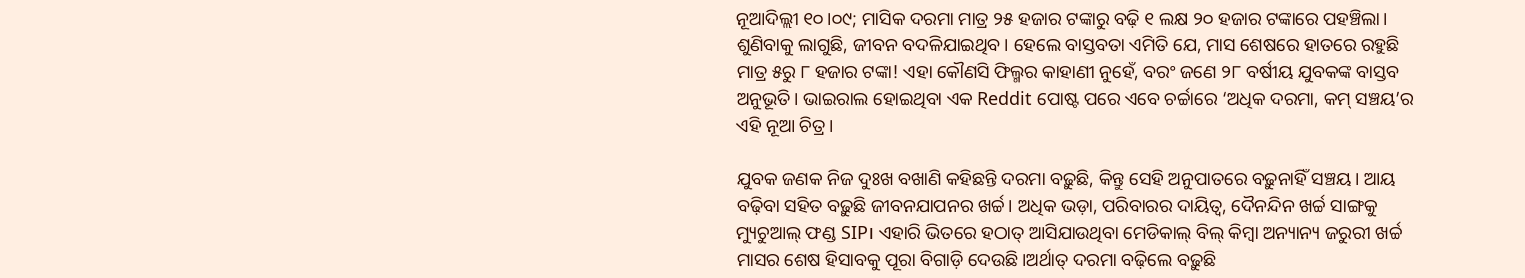ନୂଆଦିଲ୍ଲୀ ୧୦।୦୯; ମାସିକ ଦରମା ମାତ୍ର ୨୫ ହଜାର ଟଙ୍କାରୁ ବଢ଼ି ୧ ଲକ୍ଷ ୨୦ ହଜାର ଟଙ୍କାରେ ପହଞ୍ଚିଲା। ଶୁଣିବାକୁ ଲାଗୁଛି, ଜୀବନ ବଦଳିଯାଇଥିବ। ହେଲେ ବାସ୍ତବତା ଏମିତି ଯେ, ମାସ ଶେଷରେ ହାତରେ ରହୁଛି ମାତ୍ର ୫ରୁ ୮ ହଜାର ଟଙ୍କା! ଏହା କୌଣସି ଫିଲ୍ମର କାହାଣୀ ନୁହେଁ, ବରଂ ଜଣେ ୨୮ ବର୍ଷୀୟ ଯୁବକଙ୍କ ବାସ୍ତବ ଅନୁଭୂତି। ଭାଇରାଲ ହୋଇଥିବା ଏକ Reddit ପୋଷ୍ଟ ପରେ ଏବେ ଚର୍ଚ୍ଚାରେ ‘ଅଧିକ ଦରମା, କମ୍ ସଞ୍ଚୟ’ର ଏହି ନୂଆ ଚିତ୍ର।

ଯୁବକ ଜଣକ ନିଜ ଦୁଃଖ ବଖାଣି କହିଛନ୍ତି ଦରମା ବଢ଼ୁଛି, କିନ୍ତୁ ସେହି ଅନୁପାତରେ ବଢ଼ୁନାହିଁ ସଞ୍ଚୟ। ଆୟ ବଢ଼ିବା ସହିତ ବଢ଼ୁଛି ଜୀବନଯାପନର ଖର୍ଚ୍ଚ। ଅଧିକ ଭଡ଼ା, ପରିବାରର ଦାୟିତ୍ୱ, ଦୈନନ୍ଦିନ ଖର୍ଚ୍ଚ ସାଙ୍ଗକୁ ମ୍ୟୁଚୁଆଲ୍ ଫଣ୍ଡ SIP। ଏହାରି ଭିତରେ ହଠାତ୍ ଆସିଯାଉଥିବା ମେଡିକାଲ୍ ବିଲ୍ କିମ୍ବା ଅନ୍ୟାନ୍ୟ ଜରୁରୀ ଖର୍ଚ୍ଚ ମାସର ଶେଷ ହିସାବକୁ ପୂରା ବିଗାଡ଼ି ଦେଉଛି।ଅର୍ଥାତ୍ ଦରମା ବଢ଼ିଲେ ବଢ଼ୁଛି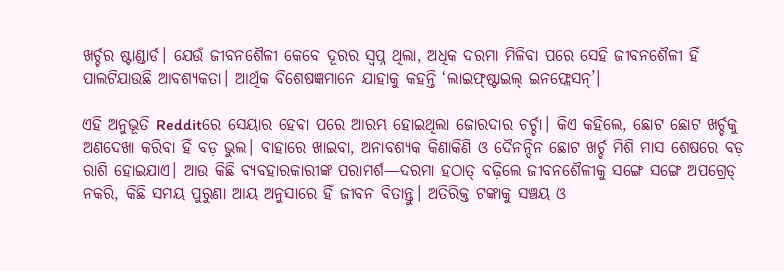ଖର୍ଚ୍ଚର ଷ୍ଟାଣ୍ଡାର୍ଡ। ଯେଉଁ ଜୀବନଶୈଳୀ କେବେ ଦୂରର ସ୍ୱପ୍ନ ଥିଲା, ଅଧିକ ଦରମା ମିଳିବା ପରେ ସେହି ଜୀବନଶୈଳୀ ହିଁ ପାଲଟିଯାଉଛି ଆବଶ୍ୟକତା। ଆର୍ଥିକ ବିଶେଷଜ୍ଞମାନେ ଯାହାକୁ କହନ୍ତି ‘ଲାଇଫ୍ଷ୍ଟାଇଲ୍ ଇନଫ୍ଲେସନ୍’।

ଏହି ଅନୁଭୂତି Redditରେ ସେୟାର ହେବା ପରେ ଆରମ୍ଭ ହୋଇଥିଲା ଜୋରଦାର ଚର୍ଚ୍ଚା। କିଏ କହିଲେ, ଛୋଟ ଛୋଟ ଖର୍ଚ୍ଚକୁ ଅଣଦେଖା କରିବା ହିଁ ବଡ଼ ଭୁଲ। ବାହାରେ ଖାଇବା, ଅନାବଶ୍ୟକ କିଣାକିଣି ଓ ଦୈନନ୍ଦିନ ଛୋଟ ଖର୍ଚ୍ଚ ମିଶି ମାସ ଶେଷରେ ବଡ଼ ରାଶି ହୋଇଯାଏ। ଆଉ କିଛି ବ୍ୟବହାରକାରୀଙ୍କ ପରାମର୍ଶ—ଦରମା ହଠାତ୍ ବଢ଼ିଲେ ଜୀବନଶୈଳୀକୁ ସଙ୍ଗେ ସଙ୍ଗେ ଅପଗ୍ରେଡ୍ ନକରି, କିଛି ସମୟ ପୁରୁଣା ଆୟ ଅନୁସାରେ ହିଁ ଜୀବନ ବିତାନ୍ତୁ। ଅତିରିକ୍ତ ଟଙ୍କାକୁ ସଞ୍ଚୟ ଓ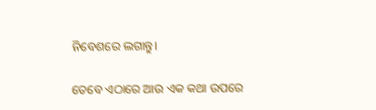ନିବେଶରେ ଲଗାନ୍ତୁ।

ତେବେ ଏଠାରେ ଆଉ ଏକ କଥା ଉପରେ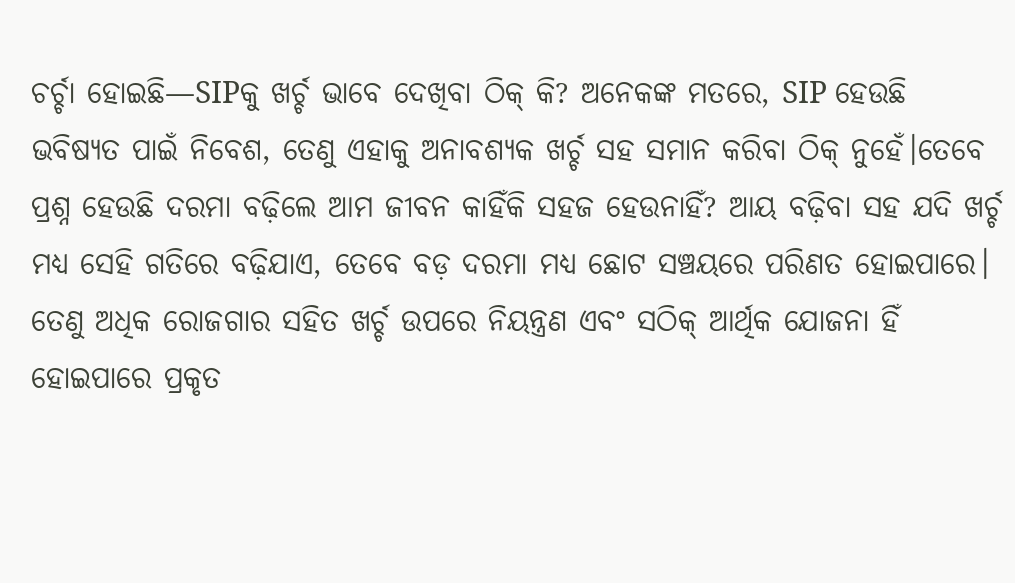ଚର୍ଚ୍ଚା ହୋଇଛି—SIPକୁ ଖର୍ଚ୍ଚ ଭାବେ ଦେଖିବା ଠିକ୍ କି? ଅନେକଙ୍କ ମତରେ, SIP ହେଉଛି ଭବିଷ୍ୟତ ପାଇଁ ନିବେଶ, ତେଣୁ ଏହାକୁ ଅନାବଶ୍ୟକ ଖର୍ଚ୍ଚ ସହ ସମାନ କରିବା ଠିକ୍ ନୁହେଁ।ତେବେ ପ୍ରଶ୍ନ ହେଉଛି ଦରମା ବଢ଼ିଲେ ଆମ ଜୀବନ କାହିଁକି ସହଜ ହେଉନାହିଁ? ଆୟ ବଢ଼ିବା ସହ ଯଦି ଖର୍ଚ୍ଚ ମଧ୍ୟ ସେହି ଗତିରେ ବଢ଼ିଯାଏ, ତେବେ ବଡ଼ ଦରମା ମଧ୍ୟ ଛୋଟ ସଞ୍ଚୟରେ ପରିଣତ ହୋଇପାରେ। ତେଣୁ ଅଧିକ ରୋଜଗାର ସହିତ ଖର୍ଚ୍ଚ ଉପରେ ନିୟନ୍ତ୍ରଣ ଏବଂ ସଠିକ୍ ଆର୍ଥିକ ଯୋଜନା ହିଁ ହୋଇପାରେ ପ୍ରକୃତ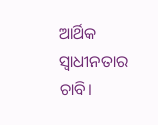ଆର୍ଥିକ ସ୍ୱାଧୀନତାର ଚାବି।